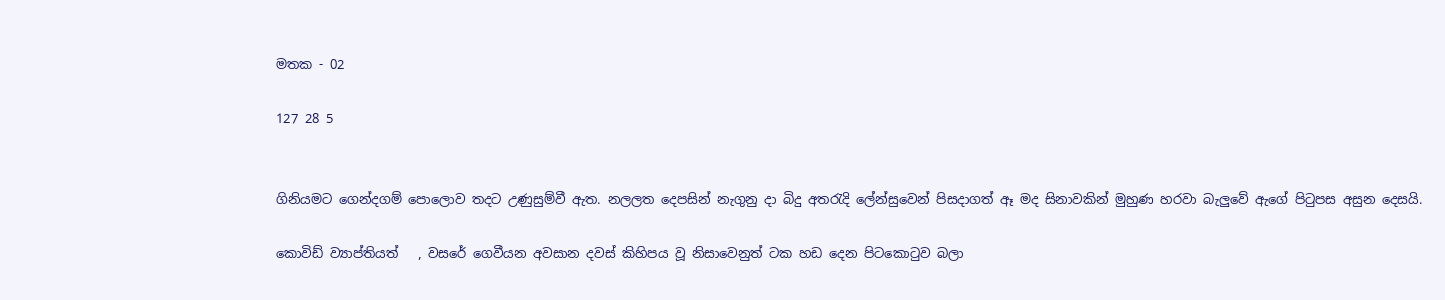මතක - 02

127 28 5


ගිනියමට ගෙන්දගම් පොලොව තදට උණුසුම්වී ඇත. නලලත දෙපසින් නැගුනු දා බිදු අතරැදි ලේන්සුවෙන් පිසදාගත් ඈ මද සිනාවකින් මුහුණ හරවා බැලුවේ ඇගේ පිටුපස අසුන දෙසයි.

කොවිඩ් ව්‍යාප්තියත්   , වසරේ ගෙවීයන අවසාන දවස් කිහිපය වූ නිසාවෙනුත් ටක හඩ දෙන පිටකොටුව බලා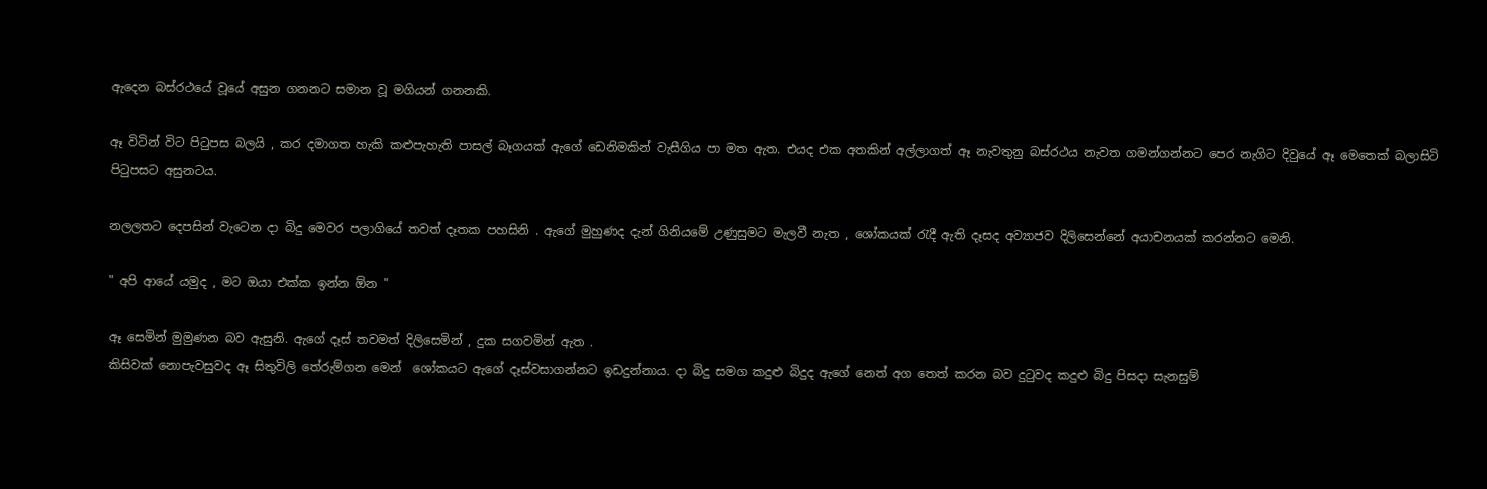ඇදෙන බස්රථයේ වූයේ අසුන ගනනට සමාන වූ මගියන් ගනනකි.

ඈ විටින් විට පිටුපස බලයි , කර දමාගත හැකි කළුපැහැති පාසල් බෑගයක් ඇගේ ඩෙනිමකින් වැසීගිය පා මත ඇත. එයද එක අතකින් අල්ලාගත් ඈ නැවතුනු බස්රථය නැවත ගමන්ගන්නට පෙර නැගිට දිවුයේ ඈ මෙතෙක් බලාසිටි පිටුපසට අසුනටය.

නලලතට දෙපසින් වැටෙන දා බිදු මෙවර පලාගියේ තවත් දෑතක පහසිනි . ඇගේ මුහුණද දැන් ගිනියමේ උණුසුමට මැලවී නැත , ශෝකයක් රැදී ඇති දෑසද අව්‍යාජව දිලිසෙන්නේ අයාචනයක් කරන්නට මෙනි.

" අපි ආයේ යමුද , මට ඔයා එක්ක ඉන්න ඕන "

ඈ සෙමින් මුමුණන බව ඇසුනි. ඇගේ දෑස් තවමත් දිලිසෙමින් , දුක සගවමින් ඇත .
කිසිවක් නොපැවසුවද ඈ සිතුවිලි තේරුම්ගන මෙන්  ශෝකයට ඇගේ දෑස්වසාගන්නට ඉඩදුන්නාය. දා බිදු සමග කදුළු බිදුද ඇගේ නෙත් අග තෙත් කරන බව දුටුවද කදුළු බිදු පිසදා සැනසුම්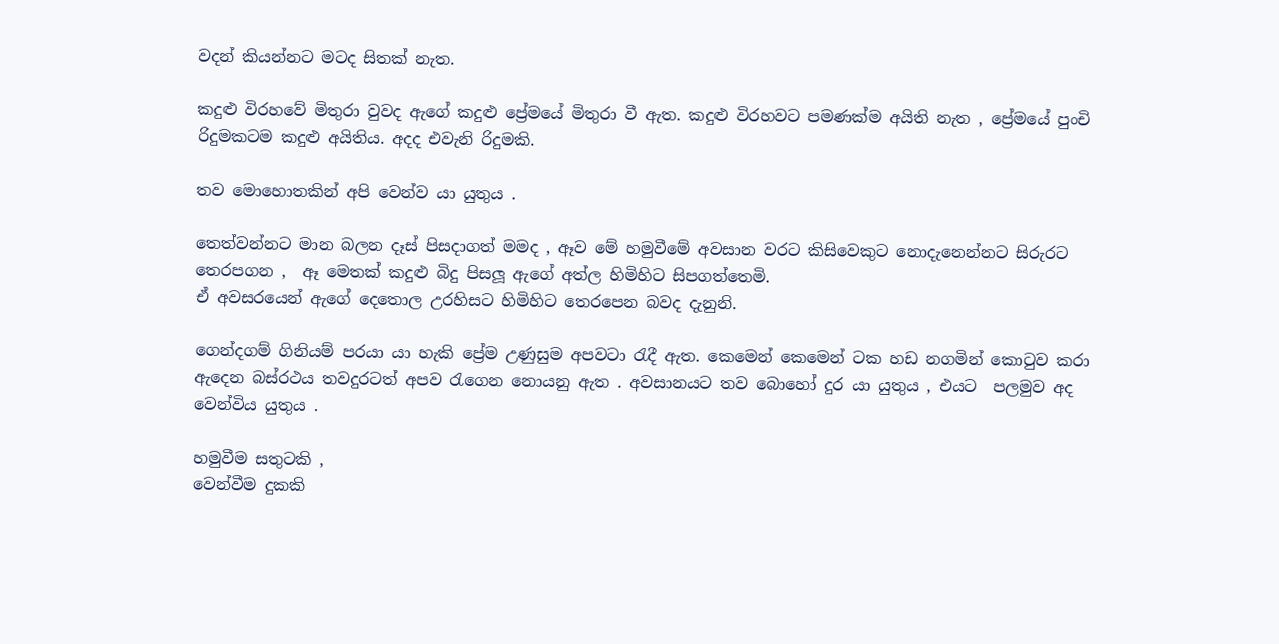වදන් කියන්නට මටද සිතක් නැත.

කදුළු විරහවේ මිතුරා වුවද ඇගේ කදුළු ප්‍රේමයේ මිතුරා වී ඇත. කදුළු විරහවට පමණක්ම අයිති නැත , ප්‍රේමයේ පුංචි රිදුමකටම කදුළු අයිතිය. අදද එවැනි රිදුමකි.

තව මොහොතකින් අපි වෙන්ව යා යුතුය .

තෙත්වන්නට මාන බලන දෑස් පිසදාගත් මමද , ඈව මේ හමුවීමේ අවසාන වරට කිසිවෙකුට නොදැනෙන්නට සිරුරට තෙරපගන ,  ඈ මෙතක් කදුළු බිදු පිසලූ ඇගේ අත්ල හිමිහිට සිපගත්තෙමි.
ඒ අවසරයෙන් ඇගේ දෙතොල උරහිසට හිමිහිට තෙරපෙන බවද දැනුනි.

ගෙන්දගම් ගිනියම් පරයා යා හැකි ප්‍රේම උණුසුම අපවටා රැදී ඇත. කෙමෙන් කෙමෙන් ටක හඩ නගමින් කොටුව කරා ඇදෙන බස්රථය තවදුරටත් අපව රැගෙන නොයනු ඇත . අවසානයට තව බොහෝ දුර යා යුතුය , එයට  පලමුව අද වෙන්විය යුතුය .

හමුවීම සතුටකි ,
වෙන්වීම දුකකි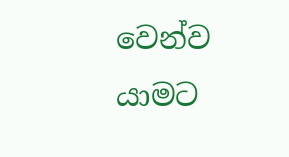වෙන්ව යාමට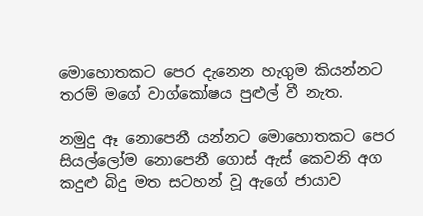මොහොතකට පෙර දැනෙන හැගුම කියන්නට තරම් මගේ වාග්කෝෂය පුළුල් වී නැත.

නමුදු ඈ නොපෙනී යන්නට මොහොතකට පෙර සියල්ලෝම නොපෙනී ගොස් ඇස් කෙවනි අග කදුළු බිදු මත සටහන් වූ ඇගේ ජායාව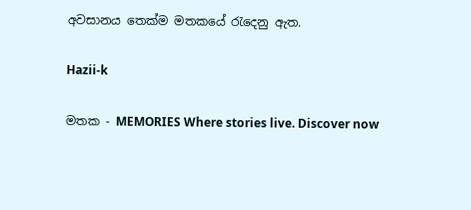අවසානය තෙක්ම මතකයේ රැදෙනු ඇත.

Hazii-k

මතක - MEMORIES Where stories live. Discover now